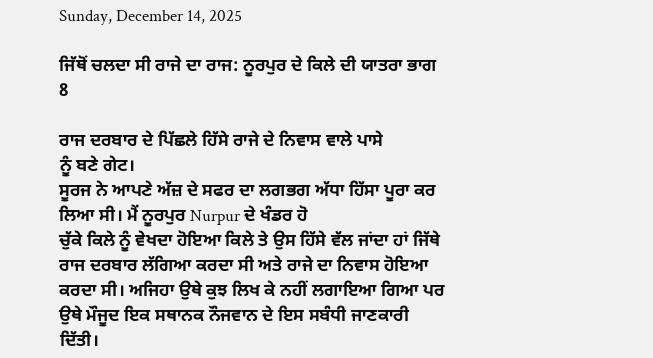Sunday, December 14, 2025

ਜਿੱਥੋਂ ਚਲਦਾ ਸੀ ਰਾਜੇ ਦਾ ਰਾਜ: ਨੂਰਪੁਰ ਦੇ ਕਿਲੇ ਦੀ ਯਾਤਰਾ ਭਾਗ 8

ਰਾਜ ਦਰਬਾਰ ਦੇ ਪਿੱਛਲੇ ਹਿੱਸੇ ਰਾਜੇ ਦੇ ਨਿਵਾਸ ਵਾਲੇ ਪਾਸੇ
ਨੂੰ ਬਣੇ ਗੇਟ।
ਸੂਰਜ ਨੇ ਆਪਣੇ ਅੱਜ਼ ਦੇ ਸਫਰ ਦਾ ਲਗਭਗ ਅੱਧਾ ਹਿੱਸਾ ਪੂਰਾ ਕਰ ਲਿਆ ਸੀ। ਮੈਂ ਨੂਰਪੁਰ Nurpur ਦੇ ਖੰਡਰ ਹੋ
ਚੁੱਕੇ ਕਿਲੇ ਨੂੰ ਵੇਖਦਾ ਹੋਇਆ ਕਿਲੇ ਤੇ ਉਸ ਹਿੱਸੇ ਵੱਲ ਜਾਂਦਾ ਹਾਂ ਜਿੱਥੇ ਰਾਜ ਦਰਬਾਰ ਲੱਗਿਆ ਕਰਦਾ ਸੀ ਅਤੇ ਰਾਜੇ ਦਾ ਨਿਵਾਸ ਹੋਇਆ ਕਰਦਾ ਸੀ। ਅਜਿਹਾ ਉਥੇ ਕੁਝ ਲਿਖ ਕੇ ਨਹੀਂ ਲਗਾਇਆ ਗਿਆ ਪਰ ਉਥੇ ਮੌਜੂਦ ਇਕ ਸਥਾਨਕ ਨੌਜਵਾਨ ਦੇ ਇਸ ਸਬੰਧੀ ਜਾਣਕਾਰੀ ਦਿੱਤੀ।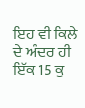ਇਹ ਵੀ ਕਿਲੇ ਦੇ ਅੰਦਰ ਹੀ ਇੱਕ 15 ਕੁ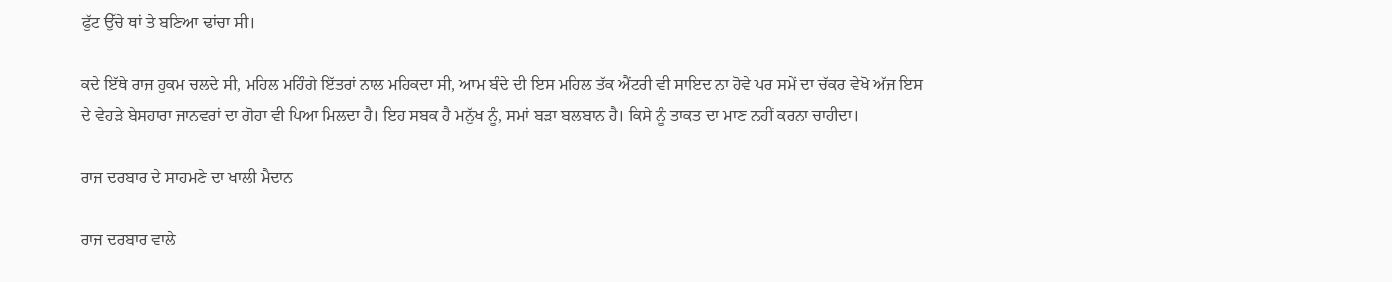ਫੁੱਟ ਉੱਚੇ ਥਾਂ ਤੇ ਬਣਿਆ ਢਾਂਚਾ ਸੀ।

ਕਦੇ ਇੱਥੇ ਰਾਜ ਹੁਕਮ ਚਲਦੇ ਸੀ, ਮਹਿਲ ਮਹਿੰਗੇ ਇੱਤਰਾਂ ਨਾਲ ਮਹਿਕਦਾ ਸੀ, ਆਮ ਬੰਦੇ ਦੀ ਇਸ ਮਹਿਲ ਤੱਕ ਐਂਟਰੀ ਵੀ ਸਾਇਦ ਨਾ ਹੋਵੇ ਪਰ ਸਮੇਂ ਦਾ ਚੱਕਰ ਵੇਖੋ ਅੱਜ ਇਸ ਦੇ ਵੇਹੜੇ ਬੇਸਹਾਰਾ ਜਾਨਵਰਾਂ ਦਾ ਗੋਹਾ ਵੀ ਪਿਆ ਮਿਲਦਾ ਹੈ। ਇਹ ਸਬਕ ਹੈ ਮਨੁੱਖ ਨੂੰ, ਸਮਾਂ ਬੜਾ ਬਲਬਾਨ ਹੈ। ਕਿਸੇ ਨੂੰ ਤਾਕਤ ਦਾ ਮਾਣ ਨਹੀਂ ਕਰਨਾ ਚਾਹੀਦਾ।

ਰਾਜ ਦਰਬਾਰ ਦੇ ਸਾਹਮਣੇ ਦਾ ਖਾਲੀ ਮੈਦਾਨ

ਰਾਜ ਦਰਬਾਰ ਵਾਲੇ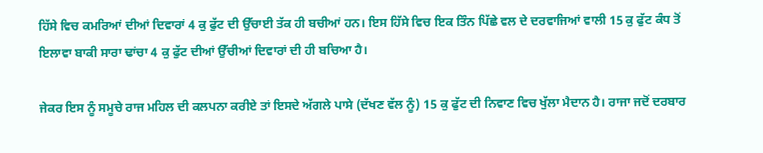ਹਿੱਸੇ ਵਿਚ ਕਮਰਿਆਂ ਦੀਆਂ ਦਿਵਾਰਾਂ 4 ਕੁ ਫੁੱਟ ਦੀ ਉੱਚਾਈ ਤੱਕ ਹੀ ਬਚੀਆਂ ਹਨ। ਇਸ ਹਿੱਸੇ ਵਿਚ ਇਕ ਤਿੰਨ ਪਿੱਛੇ ਵਲ ਦੇ ਦਰਵਾਜਿਆਂ ਵਾਲੀ 15 ਕੁ ਫੁੱਟ ਕੰਧ ਤੋਂ ਇਲਾਵਾ ਬਾਕੀ ਸਾਰਾ ਢਾਂਚਾ 4 ਕੁ ਫੁੱਟ ਦੀਆਂ ਉੱਚੀਆਂ ਦਿਵਾਰਾਂ ਦੀ ਹੀ ਬਚਿਆ ਹੈ।

ਜੇਕਰ ਇਸ ਨੂੰ ਸਮੂਚੇ ਰਾਜ ਮਹਿਲ ਦੀ ਕਲਪਨਾ ਕਰੀਏ ਤਾਂ ਇਸਦੇ ਅੱਗਲੇ ਪਾਸੇ (ਦੱਖਣ ਵੱਲ ਨੂੰ) 15 ਕੁ ਫੁੱਟ ਦੀ ਨਿਵਾਣ ਵਿਚ ਖੁੱਲਾ ਮੈਦਾਨ ਹੈ। ਰਾਜਾ ਜਦੋਂ ਦਰਬਾਰ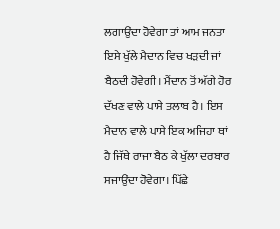ਲਗਾਉਂਦਾ ਹੋਵੇਗਾ ਤਾਂ ਆਮ ਜਨਤਾ ਇਸੇ ਖੁੱਲੇ ਮੈਦਾਨ ਵਿਚ ਖੜਦੀ ਜਾਂ ਬੈਠਦੀ ਹੋਵੇਗੀ। ਮੈਂਦਾਨ ਤੋਂ ਅੱਗੇ ਹੋਰ ਦੱਖਣ ਵਾਲੇ ਪਾਸੇ ਤਲਾਬ ਹੈ। ਇਸ ਮੈਦਾਨ ਵਾਲੇ ਪਾਸੇ ਇਕ ਅਜਿਹਾ ਥਾਂ ਹੈ ਜਿੱਥੇ ਰਾਜਾ ਬੈਠ ਕੇ ਖੁੱਲਾ ਦਰਬਾਰ ਸਜਾਉਂਦਾ ਹੋਵੇਗਾ। ਪਿੱਛੇ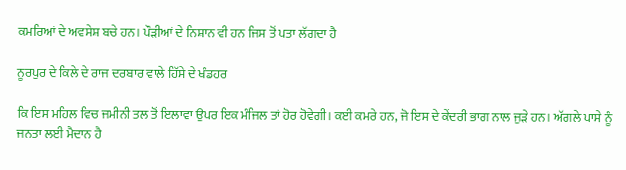ਕਮਰਿਆਂ ਦੇ ਅਵਸੇਸ਼ ਬਚੇ ਹਨ। ਪੌੜੀਆਂ ਦੇ ਨਿਸ਼ਾਨ ਵੀ ਹਨ ਜਿਸ ਤੋਂ ਪਤਾ ਲੱਗਦਾ ਹੈ

ਨੂਰਪੁਰ ਦੇ ਕਿਲੇ ਦੇ ਰਾਜ ਦਰਬਾਰ ਵਾਲੇ ਹਿੱਸੇ ਦੇ ਖੰਡਹਰ

ਕਿ ਇਸ ਮਹਿਲ ਵਿਚ ਜਮੀਨੀ ਤਲ ਤੋਂ ਇਲਾਵਾ ਉਪਰ ਇਕ ਮੰਜਿਲ ਤਾਂ ਹੋਰ ਹੋਵੇਗੀ। ਕਈ ਕਮਰੇ ਹਨ, ਜੋ ਇਸ ਦੇ ਕੇਂਦਰੀ ਭਾਗ ਨਾਲ ਜੁੜੇ ਹਨ। ਅੱਗਲੇ ਪਾਸੇ ਨੂੰ ਜਨਤਾ ਲਈ ਮੈਦਾਨ ਹੈ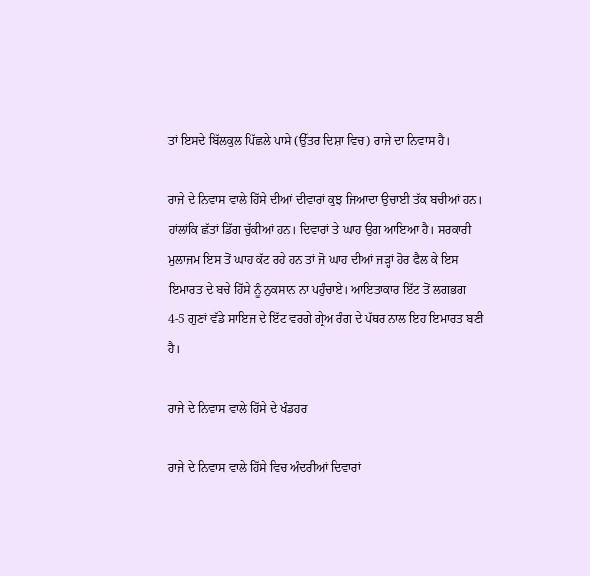ਤਾਂ ਇਸਦੇ ਬਿੱਲਕੁਲ ਪਿੱਛਲੇ ਪਾਸੇ (ਉੱਤਰ ਦਿਸ਼ਾ ਵਿਚ) ਰਾਜੇ ਦਾ ਨਿਵਾਸ ਹੈ।

ਰਾਜੇ ਦੇ ਨਿਵਾਸ ਵਾਲੇ ਹਿੱਸੇ ਦੀਆਂ ਦੀਵਾਰਾਂ ਕੁਝ ਜਿਆਦਾ ਉਚਾਈ ਤੱਕ ਬਚੀਆਂ ਹਨ। ਹਾਂਲਾਂਕਿ ਛੱਤਾਂ ਡਿੱਗ ਚੁੱਕੀਆਂ ਹਨ। ਦਿਵਾਰਾਂ ਤੇ ਘਾਹ ਉਗ ਆਇਆ ਹੈ। ਸਰਕਾਰੀ ਮੁਲਾਜਮ ਇਸ ਤੋਂ ਘਾਹ ਕੱਟ ਰਹੇ ਹਨ ਤਾਂ ਜੋ ਘਾਹ ਦੀਆਂ ਜੜ੍ਹਾਂ ਹੋਰ ਫੈਲ ਕੇ ਇਸ ਇਮਾਰਤ ਦੇ ਬਚੇ ਹਿੱਸੇ ਨੂੰ ਨੁਕਸਾਨ ਨਾ ਪਹੁੰਚਾਏ। ਆਇਤਾਕਾਰ ਇੱਟ ਤੋਂ ਲਗਭਗ 4-5 ਗੁਣਾਂ ਵੱਡੇ ਸਾਇਜ ਦੇ ਇੱਟ ਵਰਗੇ ਗ੍ਰੇਅ ਰੰਗ ਦੇ ਪੱਥਰ ਨਾਲ ਇਹ ਇਮਾਰਤ ਬਣੀ ਹੈ।

ਰਾਜੇ ਦੇ ਨਿਵਾਸ ਵਾਲੇ ਹਿੱਸੇ ਦੇ ਖੰਡਹਰ

ਰਾਜੇ ਦੇ ਨਿਵਾਸ ਵਾਲੇ ਹਿੱਸੇ ਵਿਚ ਅੰਦਰੀਆਂ ਦਿਵਾਰਾਂ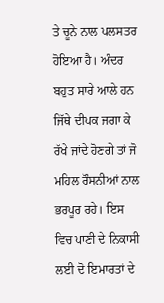ਤੇ ਚੂਨੇ ਨਾਲ ਪਲਸਤਰ ਹੋਇਆ ਹੈ। ਅੰਦਰ ਬਹੁਤ ਸਾਰੇ ਆਲੇ ਹਨ ਜਿੱਥੇ ਦੀਪਕ ਜਗਾ ਕੇ ਰੱਖੇ ਜਾਂਦੇ ਹੋਣਗੇ ਤਾਂ ਜੋ ਮਹਿਲ ਰੌਸਨੀਆਂ ਨਾਲ ਭਰਪੂਰ ਰਹੇ। ਇਸ ਵਿਚ ਪਾਣੀ ਦੇ ਨਿਕਾਸੀ ਲਈ ਦੋ ਇਮਾਰਤਾਂ ਦੇ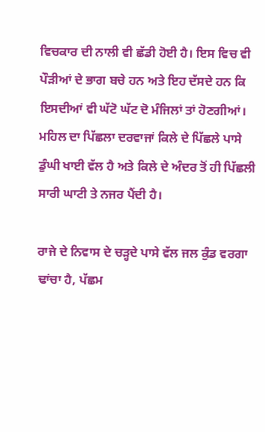ਵਿਚਕਾਰ ਦੀ ਨਾਲੀ ਵੀ ਛੱਡੀ ਹੋਈ ਹੈ। ਇਸ ਵਿਚ ਵੀ ਪੌੜੀਆਂ ਦੇ ਭਾਗ ਬਚੇ ਹਨ ਅਤੇ ਇਹ ਦੱਸਦੇ ਹਨ ਕਿ ਇਸਦੀਆਂ ਵੀ ਘੱਟੋ ਘੱਟ ਦੋ ਮੰਜਿਲਾਂ ਤਾਂ ਹੋਣਗੀਆਂ। ਮਹਿਲ ਦਾ ਪਿੱਛਲਾ ਦਰਵਾਜਾਂ ਕਿਲੇ ਦੇ ਪਿੱਛਲੇ ਪਾਸੇ ਡੁੰਘੀ ਖਾਈ ਵੱਲ ਹੈ ਅਤੇ ਕਿਲੇ ਦੇ ਅੰਦਰ ਤੋਂ ਹੀ ਪਿੱਛਲੀ ਸਾਰੀ ਘਾਟੀ ਤੇ ਨਜਰ ਪੈਂਦੀ ਹੈ।

ਰਾਜੇ ਦੇ ਨਿਵਾਸ ਦੇ ਚੜ੍ਹਦੇ ਪਾਸੇ ਵੱਲ ਜਲ ਕੁੰਡ ਵਰਗਾ ਢਾਂਚਾ ਹੈ, ਪੱਛਮ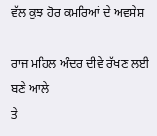ਵੱਲ ਕੁਝ ਹੋਰ ਕਮਰਿਆਂ ਦੇ ਅਵਸੇਸ਼

ਰਾਜ ਮਹਿਲ ਅੰਦਰ ਦੀਵੇ ਰੱਖਣ ਲਈ ਬਣੇ ਆਲੇ
ਤੇ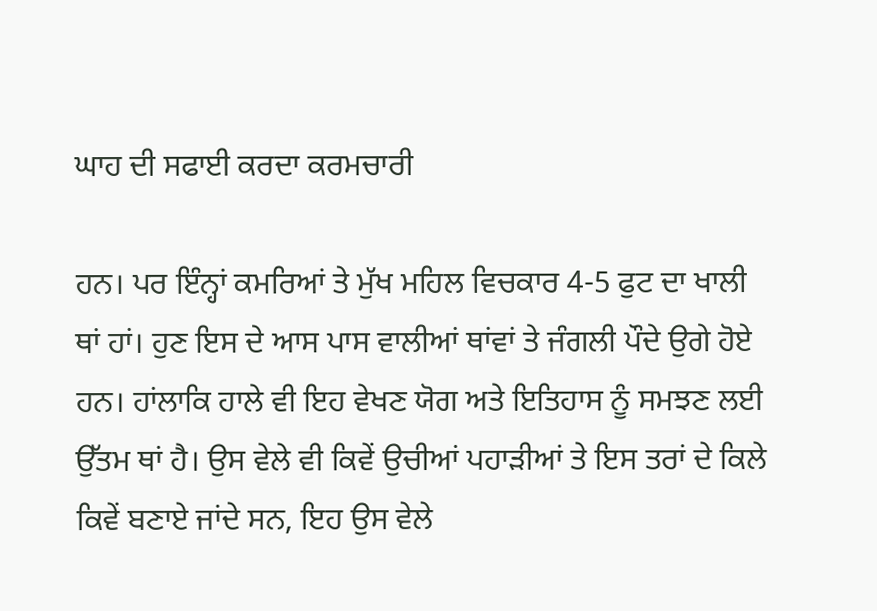ਘਾਹ ਦੀ ਸਫਾਈ ਕਰਦਾ ਕਰਮਚਾਰੀ

ਹਨ। ਪਰ ਇੰਨ੍ਹਾਂ ਕਮਰਿਆਂ ਤੇ ਮੁੱਖ ਮਹਿਲ ਵਿਚਕਾਰ 4-5 ਫੁਟ ਦਾ ਖਾਲੀ ਥਾਂ ਹਾਂ। ਹੁਣ ਇਸ ਦੇ ਆਸ ਪਾਸ ਵਾਲੀਆਂ ਥਾਂਵਾਂ ਤੇ ਜੰਗਲੀ ਪੌਦੇ ਉਗੇ ਹੋਏ ਹਨ। ਹਾਂਲਾਕਿ ਹਾਲੇ ਵੀ ਇਹ ਵੇਖਣ ਯੋਗ ਅਤੇ ਇਤਿਹਾਸ ਨੂੰ ਸਮਝਣ ਲਈ ਉੱਤਮ ਥਾਂ ਹੈ। ਉਸ ਵੇਲੇ ਵੀ ਕਿਵੇਂ ਉਚੀਆਂ ਪਹਾੜੀਆਂ ਤੇ ਇਸ ਤਰਾਂ ਦੇ ਕਿਲੇ ਕਿਵੇਂ ਬਣਾਏ ਜਾਂਦੇ ਸਨ, ਇਹ ਉਸ ਵੇਲੇ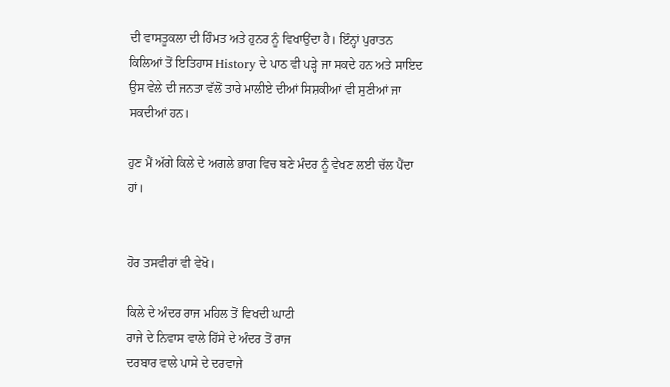ਦੀ ਵਾਸਤੂਕਲਾ ਦੀ ਹਿੰਮਤ ਅਤੇ ਹੁਨਰ ਨੂੰ ਵਿਖਾਉਂਦਾ ਹੈ। ਇੰਨ੍ਹਾਂ ਪੁਰਾਤਨ ਕਿਲਿਆਂ ਤੋਂ ਇਤਿਹਾਸ History ਦੇ ਪਾਠ ਵੀ ਪੜ੍ਹੇ ਜਾ ਸਕਦੇ ਹਨ ਅਤੇ ਸਾਇਦ ਉਸ ਵੇਲੇ ਦੀ ਜਨਤਾ ਵੱਲੋਂ ਤਾਰੇ ਮਾਲੀਏ ਦੀਆਂ ਸਿਸ਼ਕੀਆਂ ਵੀ ਸੁਣੀਆਂ ਜਾ ਸਕਦੀਆਂ ਹਨ।

ਹੁਣ ਮੈਂ ਅੱਗੇ ਕਿਲੇ ਦੇ ਅਗਲੇ ਭਾਗ ਵਿਚ ਬਣੇ ਮੰਦਰ ਨੂੰ ਵੇਖਣ ਲਈ ਚੱਲ ਪੈਂਦਾ ਹਾਂ।


ਹੋਰ ਤਸਵੀਰਾਂ ਵੀ ਵੇਖੋ।

ਕਿਲੇ ਦੇ ਅੰਦਰ ਰਾਜ ਮਹਿਲ ਤੋਂ ਵਿਖਦੀ ਘਾਟੀ
ਰਾਜੇ ਦੇ ਨਿਵਾਸ ਵਾਲੇ ਹਿੱਸੇ ਦੇ ਅੰਦਰ ਤੋਂ ਰਾਜ
ਦਰਬਾਰ ਵਾਲੇ ਪਾਸੇ ਦੇ ਦਰਵਾਜੇ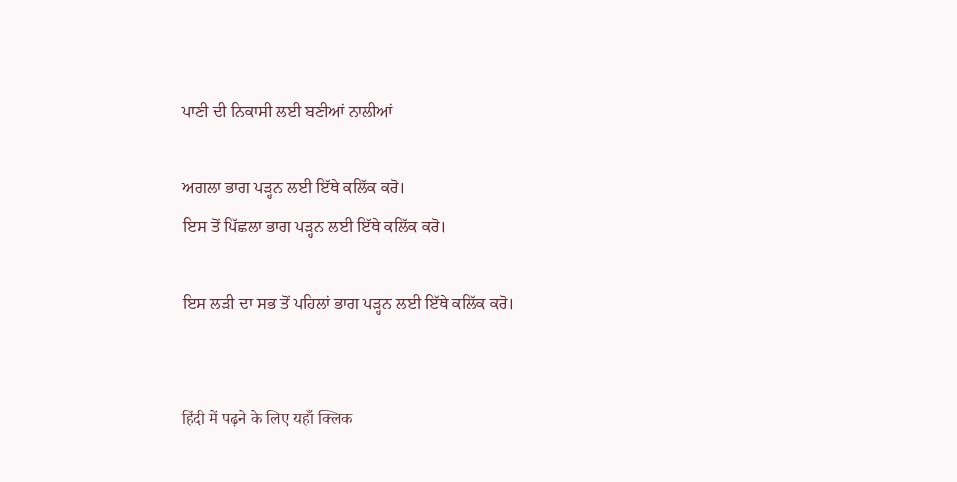ਪਾਣੀ ਦੀ ਨਿਕਾਸੀ ਲਈ ਬਣੀਆਂ ਨਾਲੀਆਂ

ਅਗਲਾ ਭਾਗ ਪੜ੍ਹਨ ਲਈ ਇੱਥੇ ਕਲਿੱਕ ਕਰੋ।
ਇਸ ਤੋਂ ਪਿੱਛਲਾ ਭਾਗ ਪੜ੍ਹਨ ਲਈ ਇੱਥੇ ਕਲਿੱਕ ਕਰੋ।

ਇਸ ਲੜੀ ਦਾ ਸਭ ਤੋਂ ਪਹਿਲਾਂ ਭਾਗ ਪੜ੍ਹਨ ਲਈ ਇੱਥੇ ਕਲਿੱਕ ਕਰੋ।


हिंदी में पढ़ने के लिए यहाँ क्लिक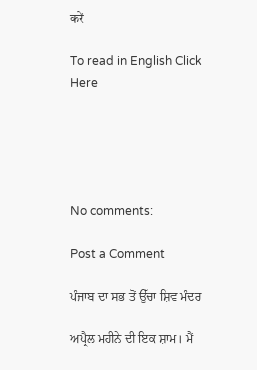करें

To read in English Click Here





No comments:

Post a Comment

ਪੰਜਾਬ ਦਾ ਸਭ ਤੋਂ ਉੱਚਾ ਸ਼ਿਵ ਮੰਦਰ

ਅਪ੍ਰੈਲ ਮਹੀਨੇ ਦੀ ਇਕ ਸ਼ਾਮ। ਮੈਂ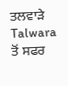ਤਲਵਾੜੇ Talwara ਤੋਂ ਸਫਰ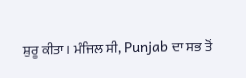ਸ਼ੁਰੂ ਕੀਤਾ। ਮੰਜਿਲ ਸੀ, Punjab ਦਾ ਸਭ ਤੋਂ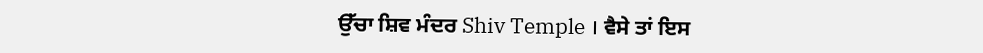ਉੱਚਾ ਸ਼ਿਵ ਮੰਦਰ Shiv Temple । ਵੈਸੇ ਤਾਂ ਇਸ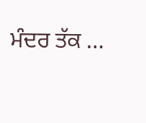ਮੰਦਰ ਤੱਕ ...